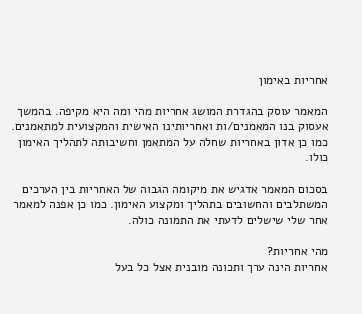אחריות באימון

המאמר עוסק בהגדרת המושג אחריות מהי ומה היא מקיפה. בהמשך אעסוק בנו המאמנים/ות ואחריותינו האישית והמקצועית למתאמנים. כמו כן אדון באחריות שחלה על המתאמן וחשיבותה לתהליך האימון כולו.

בסכום המאמר אדגיש את מיקומה הגבוה של האחריות בין הערכים המשתלבים והחשובים בתהליך ומקצוע האימון. כמו כן אפנה למאמר אחר שלי שישלים לדעתי את התמונה כולה.

מהי אחריות?
אחריות הינה ערך ותכונה מובנית אצל כל בעל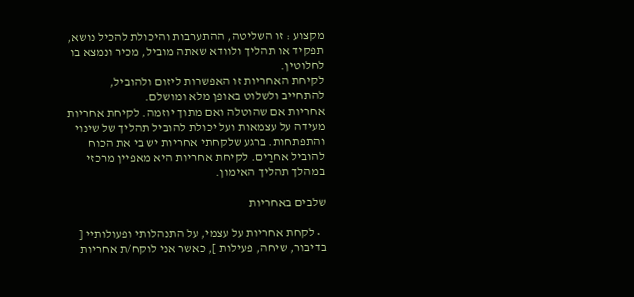מקצוע : זו השליטה, ההתערבות והיכולת להכיל נושא, תפקיד או תהליך ולוודא שאתה מוביל, מכיר ונמצא בו לחלוטין.
לקיחת האחריות זו האפשרות ליזום ולהוביל, להתחייב ולשלוט באופן מלא ומושלם.
אחריות אם שהוטלה ואם מתוך יוזמה. לקיחת אחריות מעידה על עצמאות ועל יכולת להוביל תהליך של שינוי והתפתחות. ברגע שלקחתי אחריות יש בי את הכוח להוביל אחרַים. לקיחת אחריות היא מאפיין מרכזי במהלך תהליך האימון.

שלבים באחריות

  • לקחת אחריות על עצמי, על התנהלותי ופעולותיי [ בדיבור, שיחה, פעילות ], כאשר אני לוקח/ת אחריות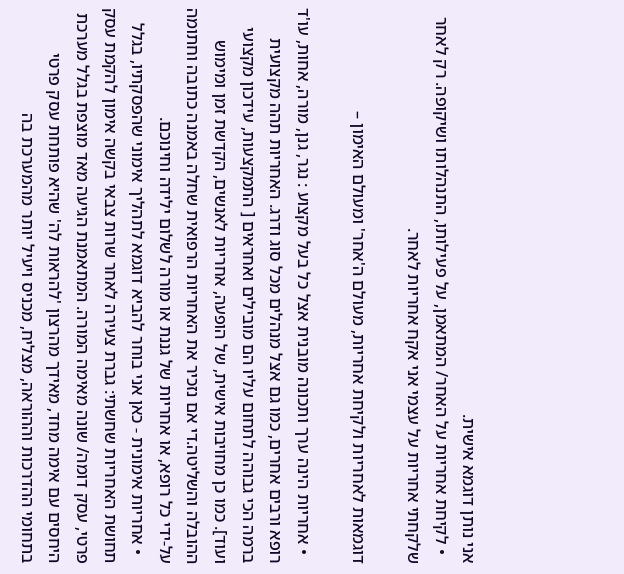אני נותן דוגמא אישית.
  • לקיחת אחריות על האחר/ המתאמן, על פעילותו, התנהלותו ושיקופה. רק לאחר שלקחתי אחריות על עצמי אני אקח אחריות לאחר.

דוגמאות לאחריות ולקיחת אחריות, מעולם ה'אחר' ומעולם האימון –

  • אחריות הינה ערך ותכונה מובנית אצל כל בעל מקצוע : נגר, גנן, מורה, אחות, עו'ד רופא ורבים אחרים, כמו גם אצל מנהלים מכל סוג ודרג. האחריות תהה מקצועית ברמה הכי גבוהה לתחום עליו הם מובילים ואחראים [ התמקצעות, עידכון מקצועי ועוד]. כמו כן מחויבות אישית, של הופעה, אחריות לאנשים, הקדשת זמן ומימוש ההובלה והשליטה.די אם נזכיר את האחריות הרפואית שחלה באמנה כתובה וחתומה על-ידי כל רופא, או אחריות של גננת או מורה לשלום ילידה וחינוכם.
  • אחריות אימונית - כאן אני בוחר להביא דוגמא לתהליך אימוני שהפסקתיו, בגלל תחושת האחריות שחשתי: גברת צעירה לאחר שרות צבאי בקשה אימון להקמת עסק פרטי, עסק דומה/ שונה מאימה המורה. המתאמנת הגיעה מאד מוצפת בגלל מערכת היחסים עם אימה מחד, מאידך מהרצון 'להראות לה' שהיא פותחת עסק פרטי בתחומי ההדרכות וההוראה, מצליח, מכניס ויעיל יותר מהמערכת בה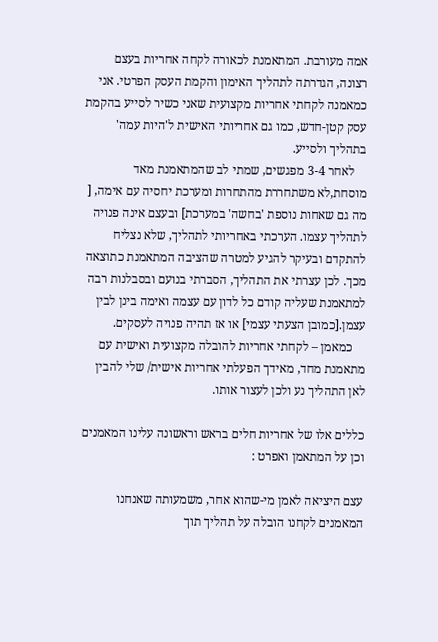אמה מעורבת. המתאמנת לכאורה לקחה אחריות בעצם רצונה, הגדרתה לתהליך האימון והקמת העסק הפרטי. אני כמאמנה לקחתי אחריות מקצועית שאני כשיר לסייע בהקמת עסק קטן-חדש, כמו גם אחריותי האישית ל'היות עמה' בתהליך ולסייע.
    לאחר 3-4 מפגשים, שמתי לב שהמתאמנת מאד מוסחת,לא משתחררת מהתחרות ומערכת יחסיה עם אימה, [ מה גם שאחות נוספת 'בחשה' במערכת] ובעצם אינה פנויה לתהליך עצמו. הערכתי באחריותי לתהליך, שלא נצליח להתקדם ובעיקר להגיע למטרה שהציבה המתאמנת כתוצאה מכך. לכן עצרתי את התהליך, הסברתי בנועם ובסבלנות רבה למתאמנת שעליה קודם כל לדון עם עצמה ואימה בינן לבין עצמן.[כמובן הצעתי עצמי] או אז תהיה פנויה לעסקים.
    כמאמן – לקחתי אחריות להובלה מקצועית ואישית עם מתאמנת מחד, מאידך הפעלתי אחריות אישית/ שלי להבין לאן התהליך נע ולכן לעצור אותו.

כללים אלו של אחריות חלים בראש וראשונה עלינו המאמנים וכן על המתאמן ואפרט :

עצם היציאה לאמן מי-שהוא אחר, משמעותה שאנחנו המאמנים לקחנו הובלה על תהליך תוך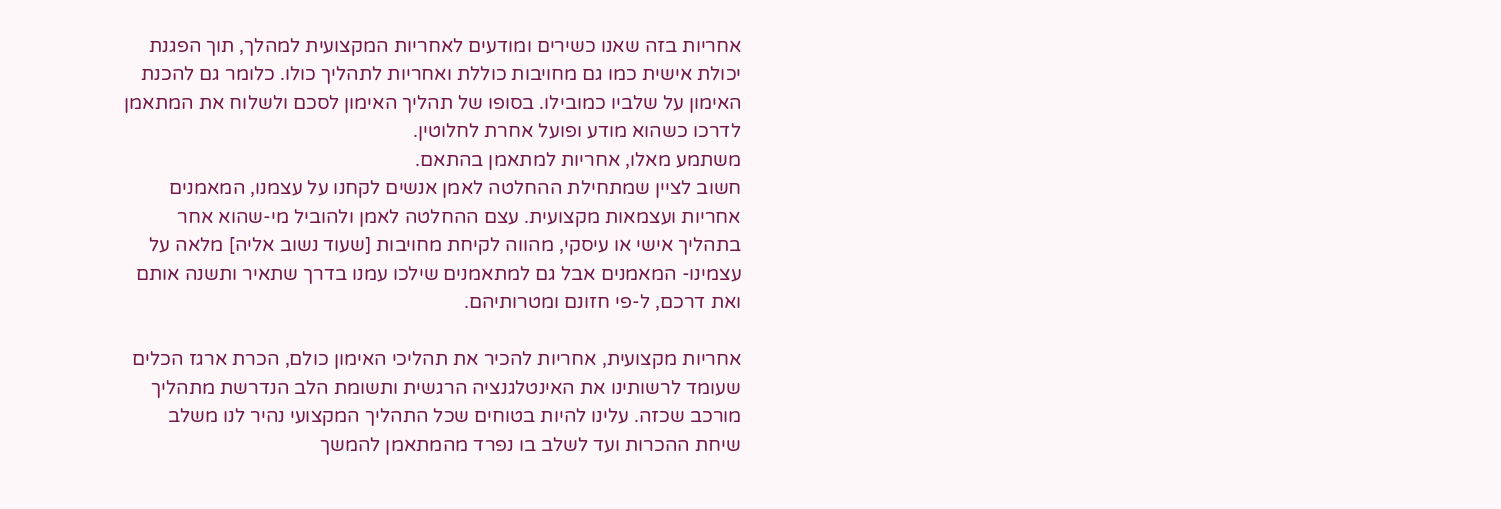אחריות בזה שאנו כשירים ומודעים לאחריות המקצועית למהלך, תוך הפגנת יכולת אישית כמו גם מחויבות כוללת ואחריות לתהליך כולו. כלומר גם להכנת האימון על שלביו כמובילו. בסופו של תהליך האימון לסכם ולשלוח את המתאמן לדרכו כשהוא מודע ופועל אחרת לחלוטין.
משתמע מאלו, אחריות למתאמן בהתאם.
חשוב לציין שמתחילת ההחלטה לאמן אנשים לקחנו על עצמנו, המאמנים אחריות ועצמאות מקצועית. עצם ההחלטה לאמן ולהוביל מי-שהוא אחר בתהליך אישי או עיסקי, מהווה לקיחת מחויבות [שעוד נשוב אליה] מלאה על עצמינו- המאמנים אבל גם למתאמנים שילכו עמנו בדרך שתאיר ותשנה אותם ואת דרכם, ל-פי חזונם ומטרותיהם.

אחריות מקצועית, אחריות להכיר את תהליכי האימון כולם, הכרת ארגז הכלים שעומד לרשותינו את האינטלגנציה הרגשית ותשומת הלב הנדרשת מתהליך מורכב שכזה. עלינו להיות בטוחים שכל התהליך המקצועי נהיר לנו משלב שיחת ההכרות ועד לשלב בו נפרד מהמתאמן להמשך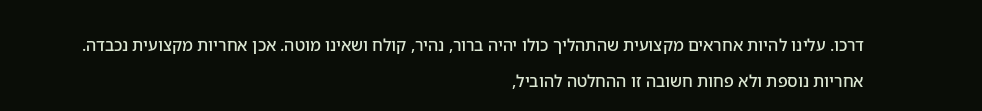דרכו. עלינו להיות אחראים מקצועית שהתהליך כולו יהיה ברור, נהיר, קולח ושאינו מוטה. אכן אחריות מקצועית נכבדה.

אחריות נוספת ולא פחות חשובה זו ההחלטה להוביל,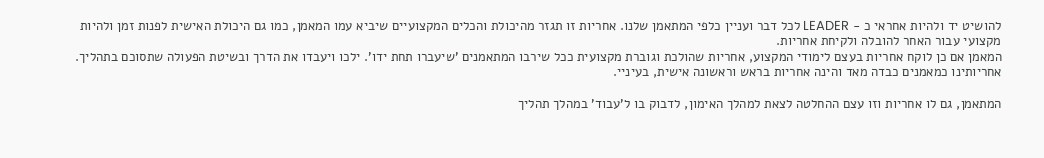להושיט יד ולהיות אחראי כ - LEADER לכל דבר ועניין כלפי המתאמן שלנו. אחריות זו תגזר מהיכולת והכלים המקצועיים שיביא עמו המאמן, כמו גם היכולת האישית לפנות זמן ולהיות מקצועי עבור האחר להובלה ולקיחת אחריות.
המאמן אם כן לוקח אחריות בעצם לימודי המקצוע, אחריות שהולכת וגוברת מקצועית ככל שירבו המתאמנים 'שיעברו תחת ידו'. ילכו ויעבדו את הדרך ובשיטת הפעולה שתסוכם בתהליך. אחריותינו כמאמנים כבדה מאד והינה אחריות בראש וראשונה אישית, בעיניי.

המתאמן, גם לו אחריות וזו עצם ההחלטה לצאת למהלך האימון, לדבוק בו ל'עבוד' במהלך תהליך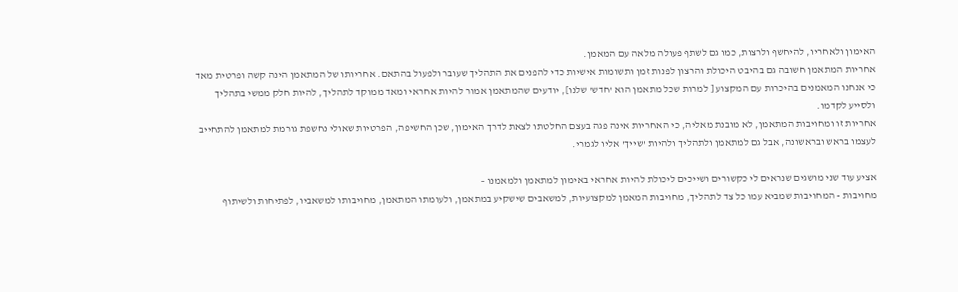האימון ולאחריו, להיחשף ולרצות, כמו גם לשתף פעולה מלאה עם המאמן.
אחריות המתאמן חשובה גם בהיבט היכולת והרצון לפנות זמן ותשומות אישיות כדי להפנים את התהליך שעובר ולפעול בהתאם. אחריותו של המתאמן הינה קשה ופרטית מאד כי אנחנו המאמנים בהיכרות עם המקצוע [ למרות שכל מתאמן הוא 'חדש' שלנו], יודעים שהמתאמן אמור להיות אחראי ומאד ממוקד לתהליך, להיות חלק ממשי בתהליך ולסייע לקדמו.
אחריות זו ומחויבות המתאמן, לא מובנת מאליה, כי האחריות אינה פגה בעצם החלטתו לצאת לדרך האימון, שכן החשיפה, הפרטיות שאולי נחשפת גורמת למתאמן להתחייב לעצמו בראש ובראשונה, אבל גם למתאמן ולתהליך ולהיות 'שייך' אליו לגמרי.

אציע עוד שני מושגים שנראים לי כקשורים ושייכים ליכולת להיות אחראי באימון למתאמן ולמאמנו –
מחויבות - המחויבות שמביא עמו כל צד לתהליך, מחויבות המאמן למקצועיות, למשאבים שישקיע במתאמן, ולעומתו המתאמן, מחויבותו למשאביו, לפתיחות ולשיתוף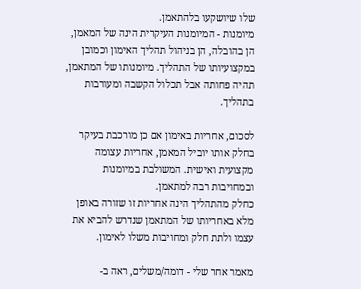שלו שיושקעו בלהתאמן.
מיומנות - המיומנות העיקרית הינה של המאמן, הן בהובלה, הן בניהול תהליך האימון וכמובן במקצועיותו של התהליך. מיומנותו של המתאמן, תהיה פחותה אבל תכלול הקשבה ומעורבות בתהליך.

לסכום, אחריות באימון אם כן מורכבת בעיקר בחלק אותו יוביל המאמן, אחריות עצומה מקצועית ואישית. המשולבת במיומנות ובמחויבות רבה למתאמן.
כחלק מהתהליך הינה אחריות זו שזורה באופן מלא באחריותו של המתאמן שנדרש להביא את עצמו ולתת חלק ומחויבות משלו לאימון.

מאמר אחר שלי - דומה/משלים, ראה ב-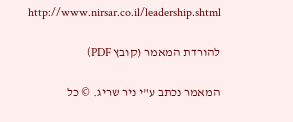http://www.nirsar.co.il/leadership.shtml

להורדת המאמר (קובץ PDF)

המאמר נכתב ע"י ניר שריג. © כל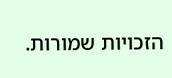הזכויות שמורות.